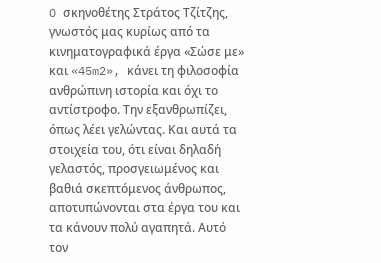O σκηνοθέτης Στράτος Τζίτζης, γνωστός μας κυρίως από τα κινηματογραφικά έργα «Σώσε με» και «45m2», κάνει τη φιλοσοφία ανθρώπινη ιστορία και όχι το αντίστροφο. Την εξανθρωπίζει, όπως λέει γελώντας. Και αυτά τα στοιχεία του, ότι είναι δηλαδή γελαστός, προσγειωμένος και βαθιά σκεπτόμενος άνθρωπος, αποτυπώνονται στα έργα του και τα κάνουν πολύ αγαπητά. Αυτό τον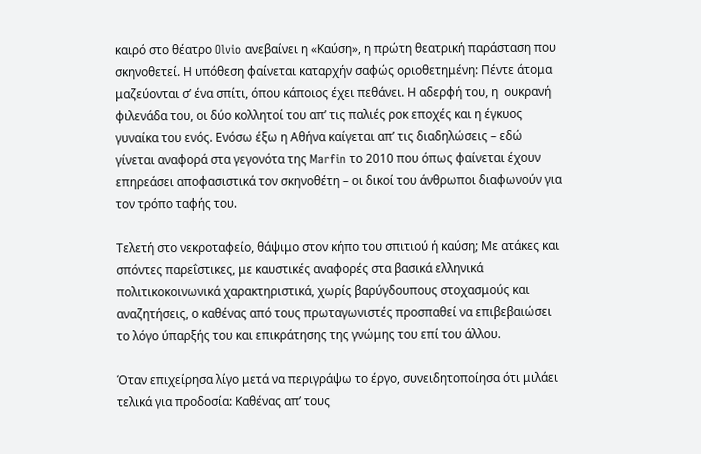καιρό στο θέατρο Olvio ανεβαίνει η «Καύση», η πρώτη θεατρική παράσταση που σκηνοθετεί. Η υπόθεση φαίνεται καταρχήν σαφώς οριοθετημένη: Πέντε άτομα μαζεύονται σ’ ένα σπίτι, όπου κάποιος έχει πεθάνει. Η αδερφή του, η  ουκρανή φιλενάδα του, οι δύο κολλητοί του απ’ τις παλιές ροκ εποχές και η έγκυος γυναίκα του ενός. Ενόσω έξω η Αθήνα καίγεται απ’ τις διαδηλώσεις – εδώ γίνεται αναφορά στα γεγονότα της Marfin το 2010 που όπως φαίνεται έχουν επηρεάσει αποφασιστικά τον σκηνοθέτη – οι δικοί του άνθρωποι διαφωνούν για τον τρόπο ταφής του.

Τελετή στο νεκροταφείο, θάψιμο στον κήπο του σπιτιού ή καύση; Με ατάκες και σπόντες παρεΐστικες, με καυστικές αναφορές στα βασικά ελληνικά πολιτικοκοινωνικά χαρακτηριστικά, χωρίς βαρύγδουπους στοχασμούς και αναζητήσεις, ο καθένας από τους πρωταγωνιστές προσπαθεί να επιβεβαιώσει το λόγο ύπαρξής του και επικράτησης της γνώμης του επί του άλλου.

Όταν επιχείρησα λίγο μετά να περιγράψω το έργο, συνειδητοποίησα ότι μιλάει τελικά για προδοσία: Καθένας απ’ τους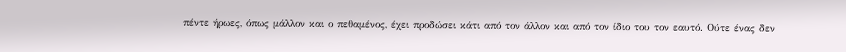πέντε ήρωες, όπως μάλλον και ο πεθαμένος, έχει προδώσει κάτι από τον άλλον και από τον ίδιο του τον εαυτό. Ούτε ένας δεν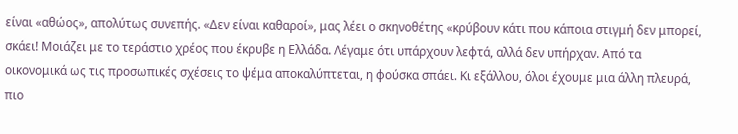είναι «αθώος», απολύτως συνεπής. «Δεν είναι καθαροί», μας λέει ο σκηνοθέτης «κρύβουν κάτι που κάποια στιγμή δεν μπορεί, σκάει! Μοιάζει με το τεράστιο χρέος που έκρυβε η Ελλάδα. Λέγαμε ότι υπάρχουν λεφτά, αλλά δεν υπήρχαν. Από τα οικονομικά ως τις προσωπικές σχέσεις το ψέμα αποκαλύπτεται, η φούσκα σπάει. Κι εξάλλου, όλοι έχουμε μια άλλη πλευρά, πιο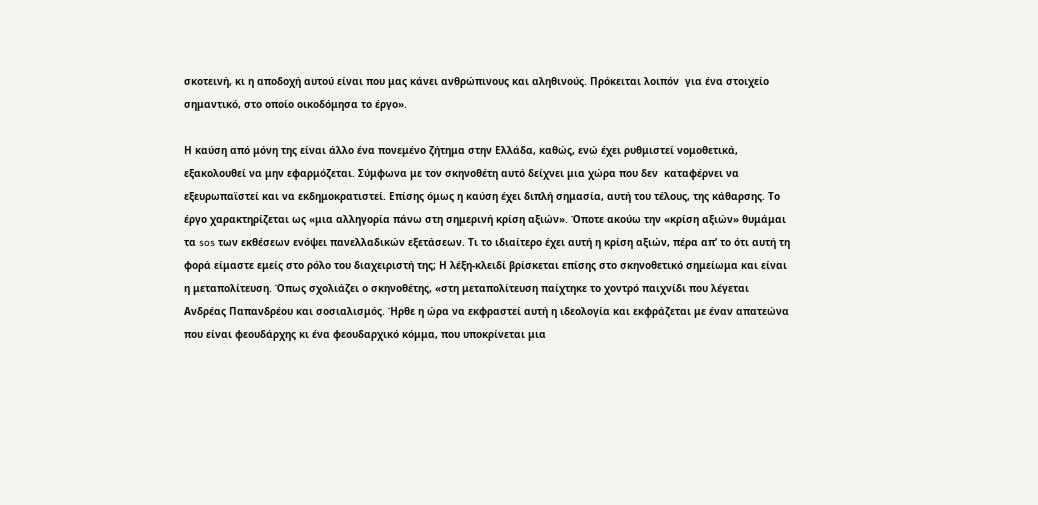σκοτεινή, κι η αποδοχή αυτού είναι που μας κάνει ανθρώπινους και αληθινούς. Πρόκειται λοιπόν  για ένα στοιχείο σημαντικό, στο οποίο οικοδόμησα το έργο».

Η καύση από μόνη της είναι άλλο ένα πονεμένο ζήτημα στην Ελλάδα, καθώς, ενώ έχει ρυθμιστεί νομοθετικά, εξακολουθεί να μην εφαρμόζεται. Σύμφωνα με τον σκηνοθέτη αυτό δείχνει μια χώρα που δεν  καταφέρνει να εξευρωπαϊστεί και να εκδημοκρατιστεί. Επίσης όμως η καύση έχει διπλή σημασία, αυτή του τέλους, της κάθαρσης. Το έργο χαρακτηρίζεται ως «μια αλληγορία πάνω στη σημερινή κρίση αξιών». Όποτε ακούω την «κρίση αξιών» θυμάμαι τα sos των εκθέσεων ενόψει πανελλαδικών εξετάσεων. Τι το ιδιαίτερο έχει αυτή η κρίση αξιών, πέρα απ’ το ότι αυτή τη φορά είμαστε εμείς στο ρόλο του διαχειριστή της; Η λέξη-κλειδί βρίσκεται επίσης στο σκηνοθετικό σημείωμα και είναι η μεταπολίτευση. Όπως σχολιάζει ο σκηνοθέτης, «στη μεταπολίτευση παίχτηκε το χοντρό παιχνίδι που λέγεται Ανδρέας Παπανδρέου και σοσιαλισμός. Ήρθε η ώρα να εκφραστεί αυτή η ιδεολογία και εκφράζεται με έναν απατεώνα που είναι φεουδάρχης κι ένα φεουδαρχικό κόμμα, που υποκρίνεται μια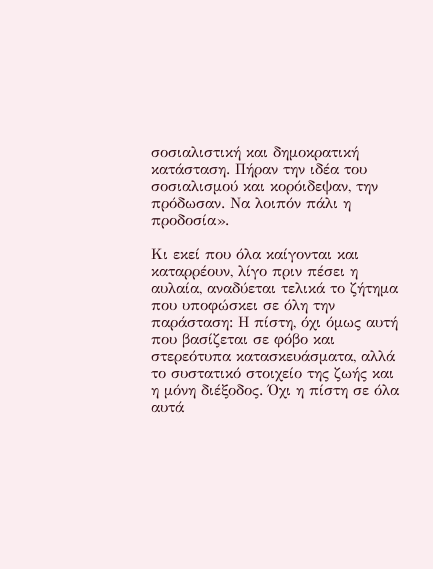σοσιαλιστική και δημοκρατική κατάσταση. Πήραν την ιδέα του σοσιαλισμού και κορόιδεψαν, την πρόδωσαν. Να λοιπόν πάλι η προδοσία».

Κι εκεί που όλα καίγονται και καταρρέουν, λίγο πριν πέσει η αυλαία, αναδύεται τελικά το ζήτημα που υποφώσκει σε όλη την παράσταση: Η πίστη, όχι όμως αυτή που βασίζεται σε φόβο και στερεότυπα κατασκευάσματα, αλλά το συστατικό στοιχείο της ζωής και η μόνη διέξοδος. Όχι η πίστη σε όλα αυτά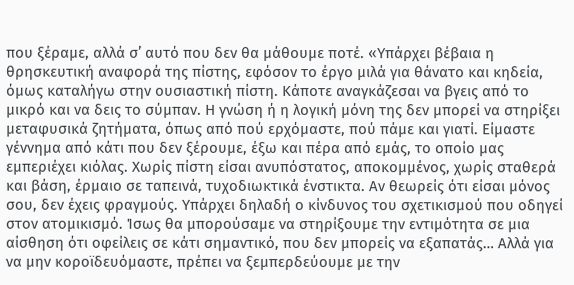που ξέραμε, αλλά σ’ αυτό που δεν θα μάθουμε ποτέ. «Υπάρχει βέβαια η θρησκευτική αναφορά της πίστης, εφόσον το έργο μιλά για θάνατο και κηδεία, όμως καταλήγω στην ουσιαστική πίστη. Κάποτε αναγκάζεσαι να βγεις από το μικρό και να δεις το σύμπαν. Η γνώση ή η λογική μόνη της δεν μπορεί να στηρίξει μεταφυσικά ζητήματα, όπως από πού ερχόμαστε, πού πάμε και γιατί. Είμαστε γέννημα από κάτι που δεν ξέρουμε, έξω και πέρα από εμάς, το οποίο μας εμπεριέχει κιόλας. Χωρίς πίστη είσαι ανυπόστατος, αποκομμένος, χωρίς σταθερά και βάση, έρμαιο σε ταπεινά, τυχοδιωκτικά ένστικτα. Αν θεωρείς ότι είσαι μόνος σου, δεν έχεις φραγμούς. Υπάρχει δηλαδή ο κίνδυνος του σχετικισμού που οδηγεί στον ατομικισμό. Ίσως θα μπορούσαμε να στηρίξουμε την εντιμότητα σε μια αίσθηση ότι οφείλεις σε κάτι σημαντικό, που δεν μπορείς να εξαπατάς… Αλλά για να μην κοροϊδευόμαστε, πρέπει να ξεμπερδεύουμε με την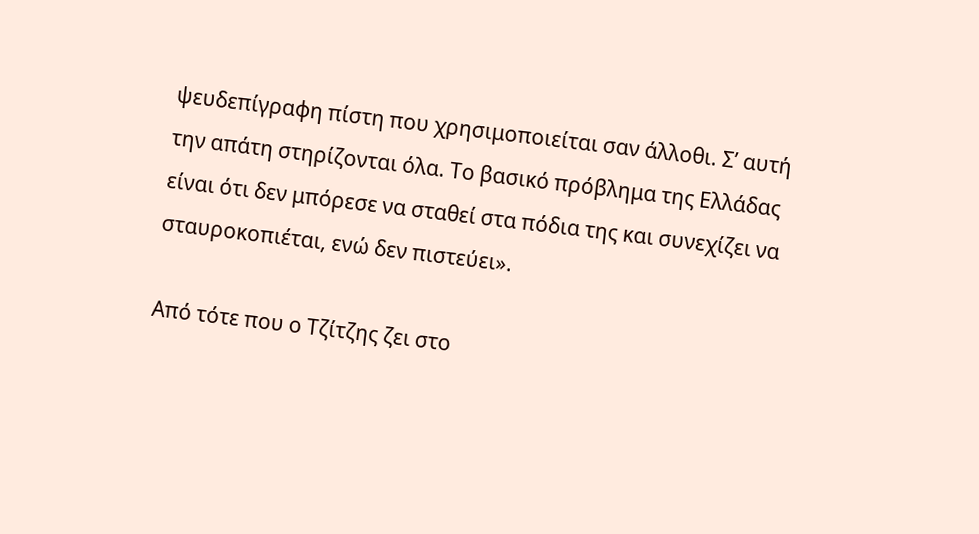ψευδεπίγραφη πίστη που χρησιμοποιείται σαν άλλοθι. Σ’ αυτή την απάτη στηρίζονται όλα. Το βασικό πρόβλημα της Ελλάδας είναι ότι δεν μπόρεσε να σταθεί στα πόδια της και συνεχίζει να σταυροκοπιέται, ενώ δεν πιστεύει».

Από τότε που ο Τζίτζης ζει στο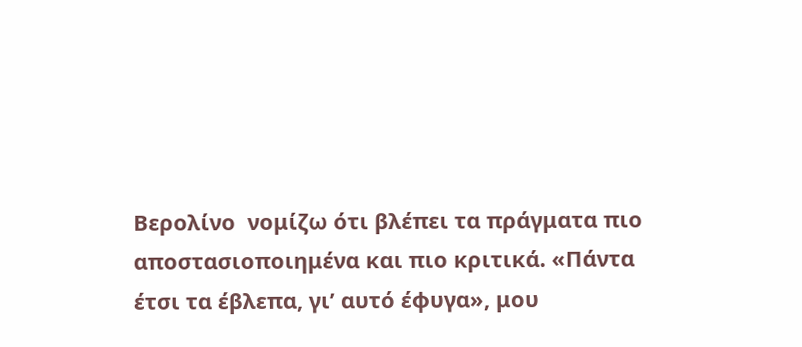Βερολίνο  νομίζω ότι βλέπει τα πράγματα πιο αποστασιοποιημένα και πιο κριτικά. «Πάντα έτσι τα έβλεπα, γι’ αυτό έφυγα», μου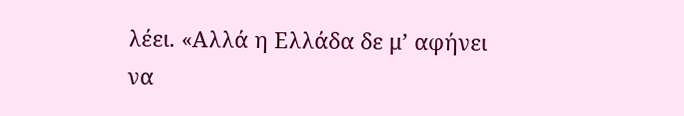λέει. «Αλλά η Ελλάδα δε μ’ αφήνει να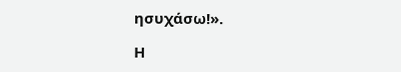ησυχάσω!».

Η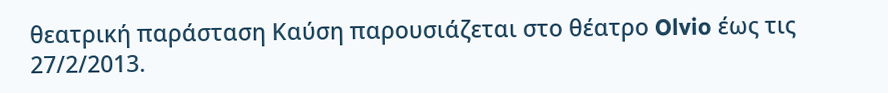θεατρική παράσταση Καύση παρουσιάζεται στο θέατρο Olvio έως τις 27/2/2013.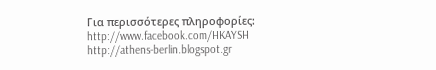Για περισσότερες πληροφορίες:
http://www.facebook.com/HKAYSH
http://athens-berlin.blogspot.gr